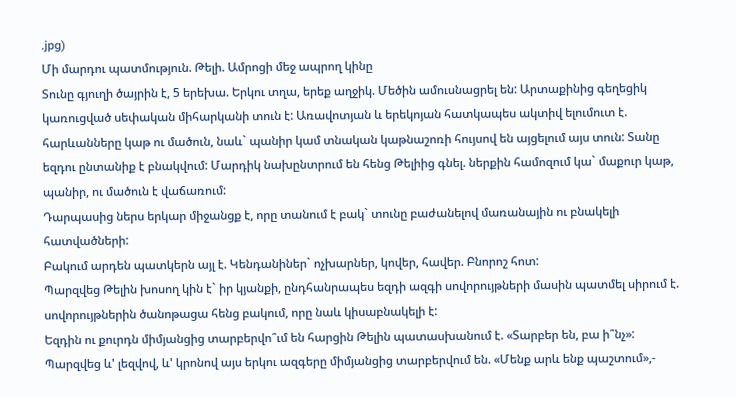.jpg)
Մի մարդու պատմություն. Թելի. Ամրոցի մեջ ապրող կինը
Տունը գյուղի ծայրին է, 5 երեխա. Երկու տղա, երեք աղջիկ. Մեծին ամուսնացրել են: Արտաքինից գեղեցիկ կառուցված սեփական միհարկանի տուն է: Առավոտյան և երեկոյան հատկապես ակտիվ ելումուտ է. հարևանները կաթ ու մածուն, նաև` պանիր կամ տնական կաթնաշոռի հույսով են այցելում այս տուն: Տանը եզդու ընտանիք է բնակվում: Մարդիկ նախընտրում են հենց Թելիից գնել. ներքին համոզում կա` մաքուր կաթ, պանիր, ու մածուն է վաճառում:
Դարպասից ներս երկար միջանցք է, որը տանում է բակ` տունը բաժանելով մառանային ու բնակելի հատվածների:
Բակում արդեն պատկերն այլ է. Կենդանիներ` ոչխարներ, կովեր, հավեր. Բնորոշ հոտ:
Պարզվեց Թելին խոսող կին է` իր կյանքի, ընդհանրապես եզդի ազգի սովորույթների մասին պատմել սիրում է. սովորույթներին ծանոթացա հենց բակում, որը նաև կիսաբնակելի է:
Եզդին ու քուրդն միմյանցից տարբերվո՞ւմ են հարցին Թելին պատասխանում է. «Տարբեր են, բա ի՞նչ»: Պարզվեց և' լեզվով, և' կրոնով այս երկու ազգերը միմյանցից տարբերվում են. «Մենք արև ենք պաշտում»,-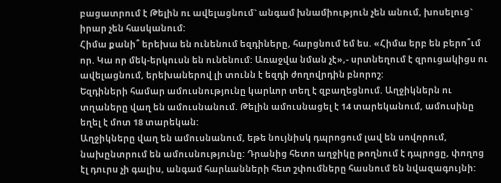բացատրում է Թելին ու ավելացնում` անգամ խնամիություն չեն անում, խոսելուց` իրար չեն հասկանում:
Հիմա քանի՞ երեխա են ունենում եզդիները, հարցնում եմ ես. «Հիմա երբ են բերո՞ւմ որ. Կա որ մեկ-երկուսն են ունենում: Առաջվա նման չէ»,- սրտնեղում է զրուցակիցս ու ավելացնում, երեխաներով լի տունն է եզդի ժողովրդին բնորոշ:
Եզդիների համար ամուսնությունը կարևոր տեղ է զբաղեցնում. Աղջիկներն ու տղաները վաղ են ամուսնանում. Թելին ամուսնացել է 14 տարեկանում, ամուսինը եղել է մոտ 18 տարեկան:
Աղջիկները վաղ են ամուսնանում, եթե նույնիսկ դպրոցում լավ են սովորում, նախընտրում են ամուսնությունը: Դրանից հետո աղջիկը թողնում է դպրոցը, փողոց էլ դուրս չի գալիս, անգամ հարևանների հետ շփումները հասնում են նվազագույնի: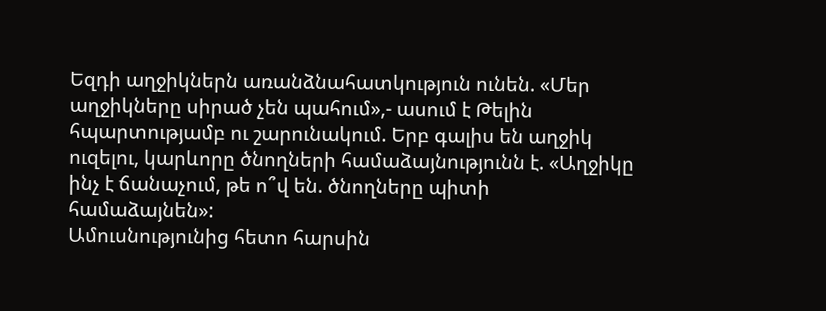Եզդի աղջիկներն առանձնահատկություն ունեն. «Մեր աղջիկները սիրած չեն պահում»,- ասում է Թելին հպարտությամբ ու շարունակում. Երբ գալիս են աղջիկ ուզելու, կարևորը ծնողների համաձայնությունն է. «Աղջիկը ինչ է ճանաչում, թե ո՞վ են. ծնողները պիտի համաձայնեն»:
Ամուսնությունից հետո հարսին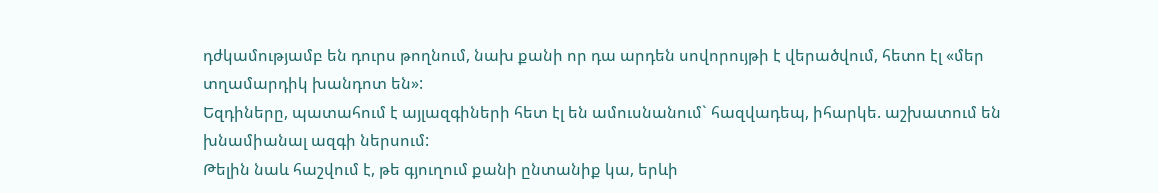դժկամությամբ են դուրս թողնում, նախ քանի որ դա արդեն սովորույթի է վերածվում, հետո էլ «մեր տղամարդիկ խանդոտ են»:
Եզդիները, պատահում է այլազգիների հետ էլ են ամուսնանում` հազվադեպ, իհարկե. աշխատում են խնամիանալ ազգի ներսում:
Թելին նաև հաշվում է, թե գյուղում քանի ընտանիք կա, երևի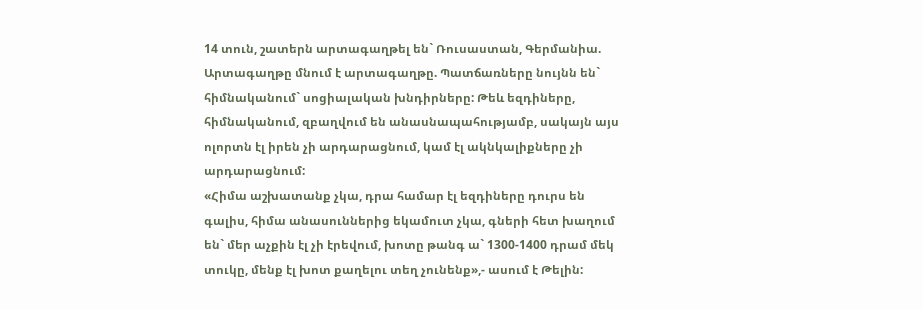14 տուն, շատերն արտագաղթել են` Ռուսաստան, Գերմանիա. Արտագաղթը մնում է արտագաղթը. Պատճառները նույնն են` հիմնականում` սոցիալական խնդիրները: Թեև եզդիները, հիմնականում, զբաղվում են անասնապահությամբ, սակայն այս ոլորտն էլ իրեն չի արդարացնում, կամ էլ ակնկալիքները չի արդարացնում:
«Հիմա աշխատանք չկա, դրա համար էլ եզդիները դուրս են գալիս, հիմա անասուններից եկամուտ չկա, գների հետ խաղում են` մեր աչքին էլ չի էրեվում, խոտը թանգ ա` 1300-1400 դրամ մեկ տուկը, մենք էլ խոտ քաղելու տեղ չունենք»,- ասում է Թելին: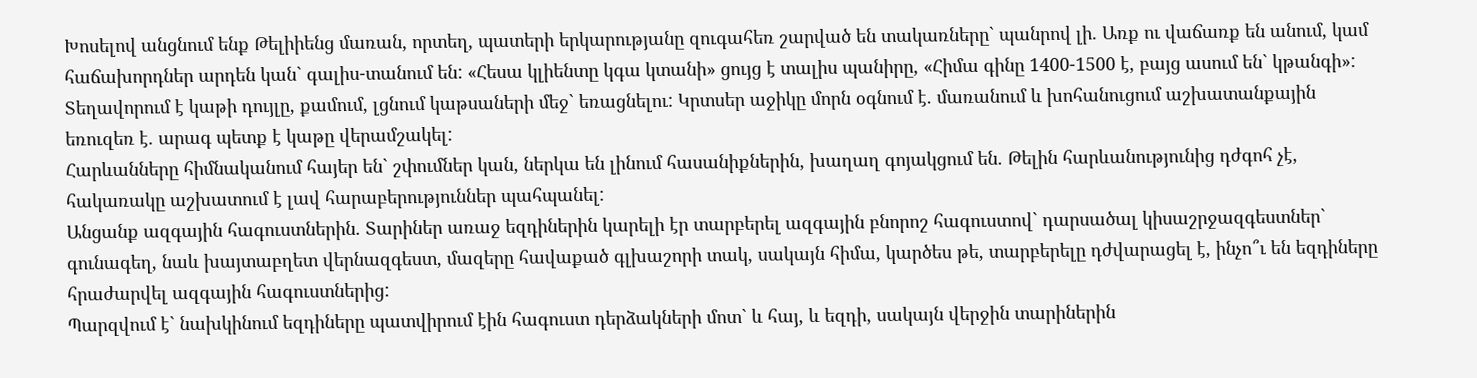Խոսելով անցնում ենք Թելիիենց մառան, որտեղ, պատերի երկարությանը զուգահեռ շարված են տակառները` պանրով լի. Առք ու վաճառք են անում, կամ հաճախորդներ արդեն կան` գալիս-տանում են: «Հեսա կլիենտը կգա կտանի» ցույց է տալիս պանիրը, «Հիմա գինը 1400-1500 է, բայց ասում են` կթանգի»: Տեղավորում է կաթի դույլը, քամում, լցնում կաթսաների մեջ` եռացնելու: Կրտսեր աջիկը մորն օգնում է. մառանում և խոհանուցում աշխատանքային եռուզեռ է. արագ պետք է կաթը վերամշակել:
Հարևանները հիմնականում հայեր են` շփումներ կան, ներկա են լինում հասանիքներին, խաղաղ գոյակցում են. Թելին հարևանությունից դժգոհ չէ, հակառակը աշխատում է լավ հարաբերություններ պահպանել:
Անցանք ազգային հագուստներին. Տարիներ առաջ եզդիներին կարելի էր տարբերել ազգային բնորոշ հագուստով` դարսածալ կիսաշրջազգեստներ` գունագեղ, նաև խայտաբղետ վերնազգեստ, մազերը հավաքած գլխաշորի տակ, սակայն հիմա, կարծես թե, տարբերելը դժվարացել է, ինչո՞ւ են եզդիները հրաժարվել ազգային հագուստներից:
Պարզվում է` նախկինում եզդիները պատվիրում էին հագուստ դերձակների մոտ` և հայ, և եզդի, սակայն վերջին տարիներին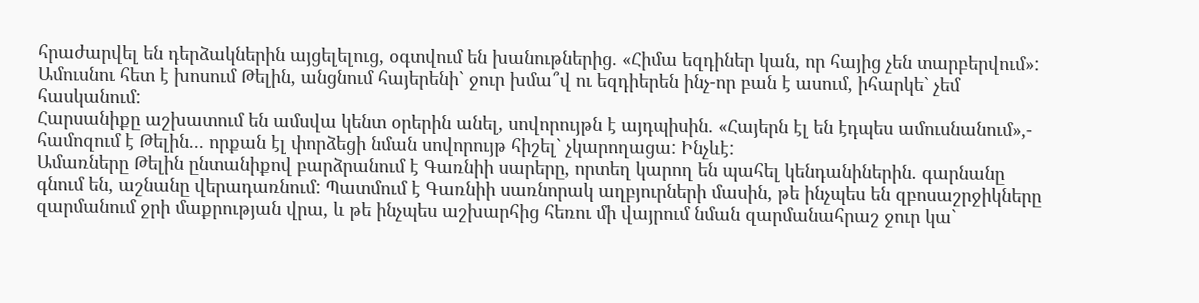հրաժարվել են դերձակներին այցելելուց, օգտվում են խանութներից. «Հիմա եզդիներ կան, որ հայից չեն տարբերվում»:
Ամուսնու հետ է խոսում Թելին, անցնում հայերենի` ջուր խմա՞վ ու եզդիերեն ինչ-որ բան է ասում, իհարկե` չեմ հասկանում:
Հարսանիքը աշխատում են ամսվա կենտ օրերին անել, սովորույթն է այդպիսին. «Հայերն էլ են էդպես ամուսնանում»,- համոզում է Թելին... որքան էլ փորձեցի նման սովորույթ հիշել` չկարողացա: Ինչևէ:
Ամառները Թելին ընտանիքով բարձրանում է Գառնիի սարերը, որտեղ կարող են պահել կենդանիներին. գարնանը գնում են, աշնանը վերադառնում: Պատմում է Գառնիի սառնորակ աղբյուրների մասին, թե ինչպես են զբոսաշրջիկները զարմանում ջրի մաքրության վրա, և թե ինչպես աշխարհից հեռու մի վայրում նման զարմանահրաշ ջուր կա`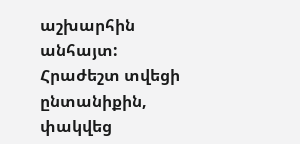աշխարհին անհայտ:
Հրաժեշտ տվեցի ընտանիքին, փակվեց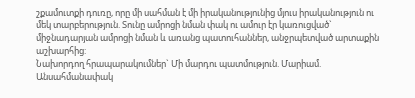շքամուտքի դուռը, որը մի սահման է մի իրականությունից մյուս իրականություն ու մեկ տարբերություն. Տունը ամրոցի նման փակ ու ամուր էր կառուցված` միջնադարյան ամրոցի նման և առանց պատուհաններ, անջրպետված արտաքին աշխարհից:
Նախորդող հրապարակումներ` Մի մարդու պատմություն. Մարիամ. Անսահմանափակ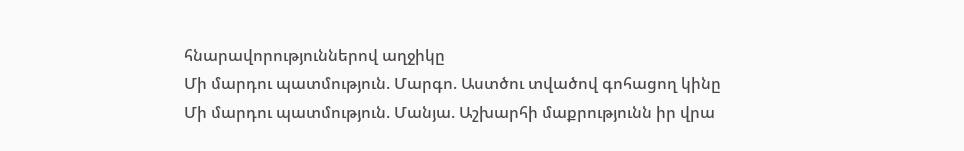հնարավորություններով աղջիկը
Մի մարդու պատմություն. Մարգո. Աստծու տվածով գոհացող կինը
Մի մարդու պատմություն. Մանյա. Աշխարհի մաքրությունն իր վրա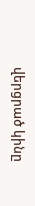վերցրած կինը